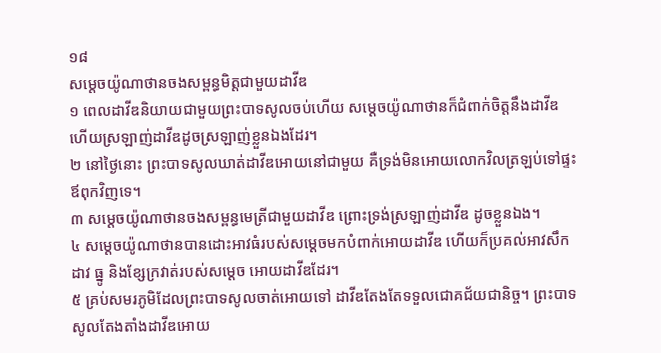១៨
សម្ដេចយ៉ូណាថានចងសម្ពន្ធមិត្តជាមួយដាវីឌ
១ ពេលដាវីឌនិយាយជាមួយព្រះបាទសូលចប់ហើយ សម្ដេចយ៉ូណាថានក៏ជំពាក់ចិត្តនឹងដាវីឌ ហើយស្រឡាញ់ដាវីឌដូចស្រឡាញ់ខ្លួនឯងដែរ។
២ នៅថ្ងៃនោះ ព្រះបាទសូលឃាត់ដាវីឌអោយនៅជាមួយ គឺទ្រង់មិនអោយលោកវិលត្រឡប់ទៅផ្ទះឪពុកវិញទេ។
៣ សម្ដេចយ៉ូណាថានចងសម្ពន្ធមេត្រីជាមួយដាវីឌ ព្រោះទ្រង់ស្រឡាញ់ដាវីឌ ដូចខ្លួនឯង។
៤ សម្ដេចយ៉ូណាថានបានដោះអាវធំរបស់សម្ដេចមកបំពាក់អោយដាវីឌ ហើយក៏ប្រគល់អាវសឹក ដាវ ធ្នូ និងខ្សែក្រវាត់របស់សម្ដេច អោយដាវីឌដែរ។
៥ គ្រប់សមរភូមិដែលព្រះបាទសូលចាត់អោយទៅ ដាវីឌតែងតែទទួលជោគជ័យជានិច្ច។ ព្រះបាទសូលតែងតាំងដាវីឌអោយ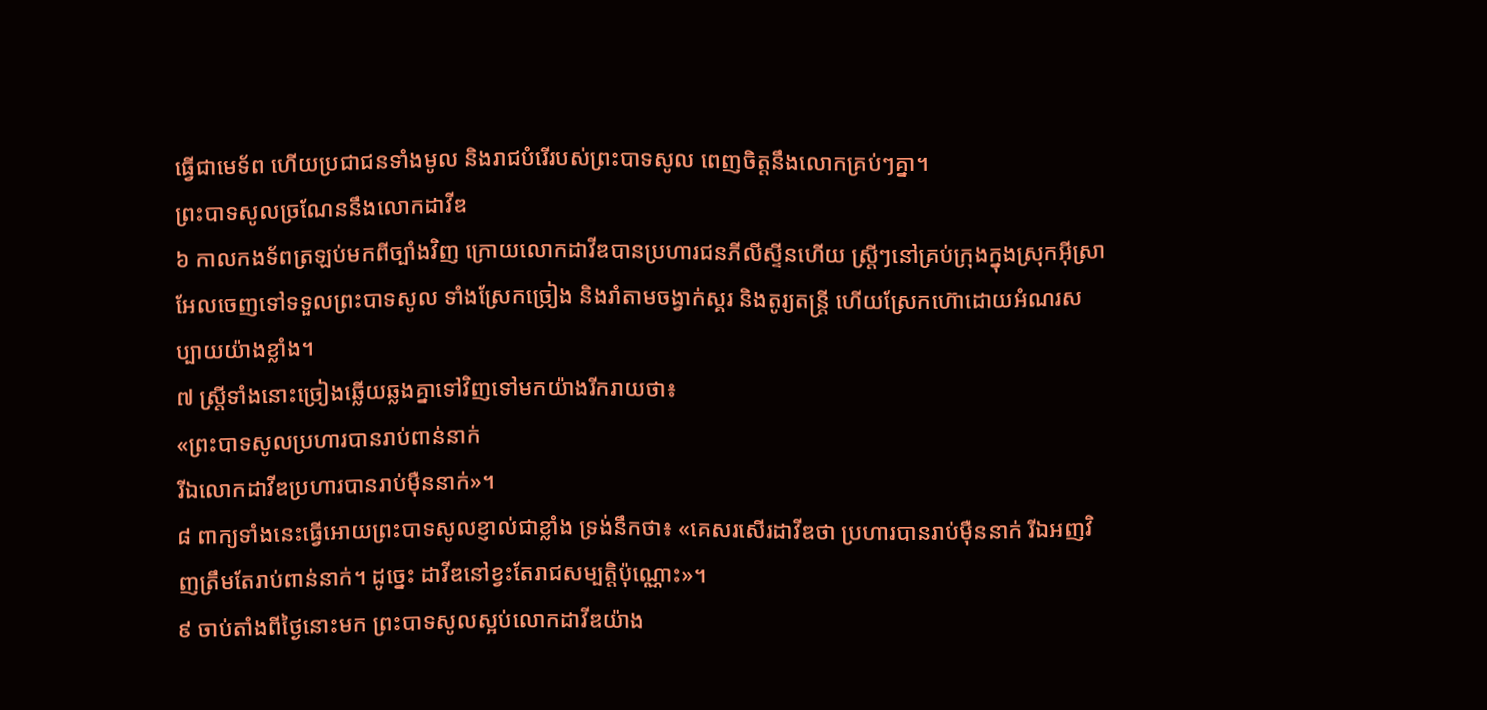ធ្វើជាមេទ័ព ហើយប្រជាជនទាំងមូល និងរាជបំរើរបស់ព្រះបាទសូល ពេញចិត្តនឹងលោកគ្រប់ៗគ្នា។
ព្រះបាទសូលច្រណែននឹងលោកដាវីឌ
៦ កាលកងទ័ពត្រឡប់មកពីច្បាំងវិញ ក្រោយលោកដាវីឌបានប្រហារជនភីលីស្ទីនហើយ ស្ត្រីៗនៅគ្រប់ក្រុងក្នុងស្រុកអ៊ីស្រាអែលចេញទៅទទួលព្រះបាទសូល ទាំងស្រែកច្រៀង និងរាំតាមចង្វាក់ស្គរ និងតូរ្យតន្ត្រី ហើយស្រែកហ៊ោដោយអំណរសប្បាយយ៉ាងខ្លាំង។
៧ ស្ត្រីទាំងនោះច្រៀងឆ្លើយឆ្លងគ្នាទៅវិញទៅមកយ៉ាងរីករាយថា៖
«ព្រះបាទសូលប្រហារបានរាប់ពាន់នាក់
រីឯលោកដាវីឌប្រហារបានរាប់ម៉ឺននាក់»។
៨ ពាក្យទាំងនេះធ្វើអោយព្រះបាទសូលខ្ញាល់ជាខ្លាំង ទ្រង់នឹកថា៖ «គេសរសើរដាវីឌថា ប្រហារបានរាប់ម៉ឺននាក់ រីឯអញវិញត្រឹមតែរាប់ពាន់នាក់។ ដូច្នេះ ដាវីឌនៅខ្វះតែរាជសម្បត្តិប៉ុណ្ណោះ»។
៩ ចាប់តាំងពីថ្ងៃនោះមក ព្រះបាទសូលស្អប់លោកដាវីឌយ៉ាង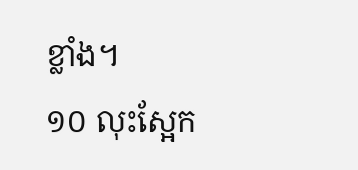ខ្លាំង។
១០ លុះស្អែក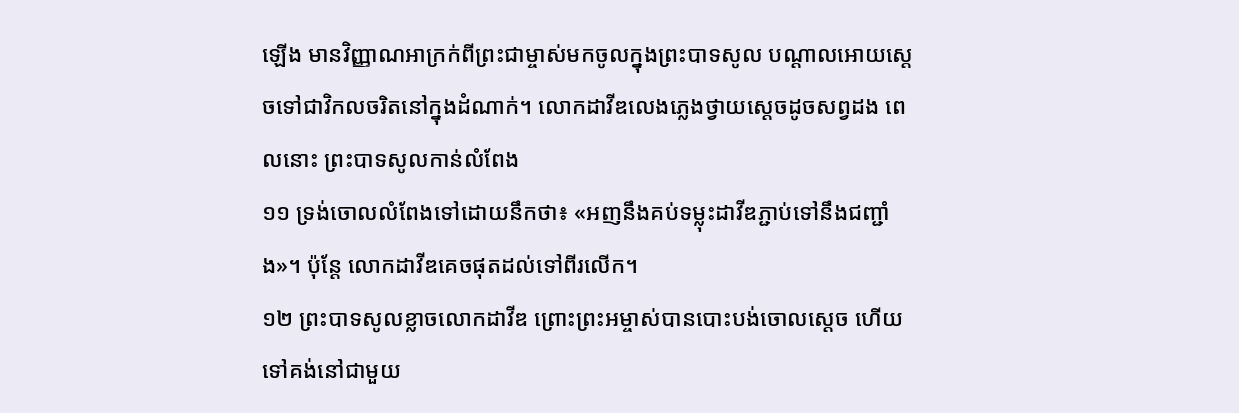ឡើង មានវិញ្ញាណអាក្រក់ពីព្រះជាម្ចាស់មកចូលក្នុងព្រះបាទសូល បណ្ដាលអោយស្ដេចទៅជាវិកលចរិតនៅក្នុងដំណាក់។ លោកដាវីឌលេងភ្លេងថ្វាយស្ដេចដូចសព្វដង ពេលនោះ ព្រះបាទសូលកាន់លំពែង
១១ ទ្រង់ចោលលំពែងទៅដោយនឹកថា៖ «អញនឹងគប់ទម្លុះដាវីឌភ្ជាប់ទៅនឹងជញ្ជាំង»។ ប៉ុន្តែ លោកដាវីឌគេចផុតដល់ទៅពីរលើក។
១២ ព្រះបាទសូលខ្លាចលោកដាវីឌ ព្រោះព្រះអម្ចាស់បានបោះបង់ចោលស្ដេច ហើយទៅគង់នៅជាមួយ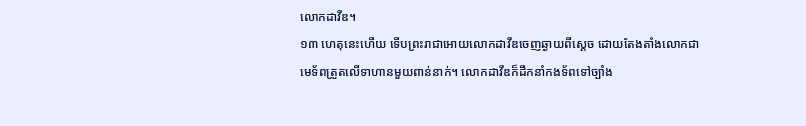លោកដាវីឌ។
១៣ ហេតុនេះហើយ ទើបព្រះរាជាអោយលោកដាវីឌចេញឆ្ងាយពីស្ដេច ដោយតែងតាំងលោកជាមេទ័ពត្រួតលើទាហានមួយពាន់នាក់។ លោកដាវីឌក៏ដឹកនាំកងទ័ពទៅច្បាំង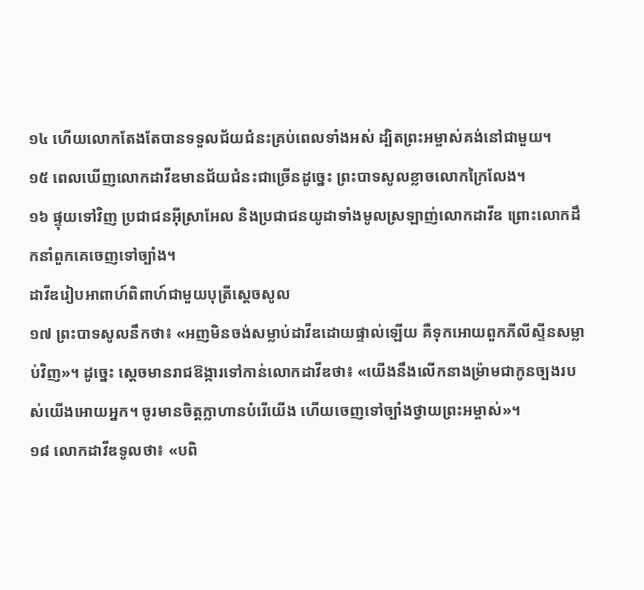១៤ ហើយលោកតែងតែបានទទួលជ័យជំនះគ្រប់ពេលទាំងអស់ ដ្បិតព្រះអម្ចាស់គង់នៅជាមួយ។
១៥ ពេលឃើញលោកដាវីឌមានជ័យជំនះជាច្រើនដូច្នេះ ព្រះបាទសូលខ្លាចលោកក្រៃលែង។
១៦ ផ្ទុយទៅវិញ ប្រជាជនអ៊ីស្រាអែល និងប្រជាជនយូដាទាំងមូលស្រឡាញ់លោកដាវីឌ ព្រោះលោកដឹកនាំពួកគេចេញទៅច្បាំង។
ដាវីឌរៀបអាពាហ៍ពិពាហ៍ជាមួយបុត្រីស្ដេចសូល
១៧ ព្រះបាទសូលនឹកថា៖ «អញមិនចង់សម្លាប់ដាវីឌដោយផ្ទាល់ឡើយ គឺទុកអោយពួកភីលីស្ទីនសម្លាប់វិញ»។ ដូច្នេះ ស្ដេចមានរាជឱង្ការទៅកាន់លោកដាវីឌថា៖ «យើងនឹងលើកនាងម៉្រាមជាកូនច្បងរបស់យើងអោយអ្នក។ ចូរមានចិត្តក្លាហានបំរើយើង ហើយចេញទៅច្បាំងថ្វាយព្រះអម្ចាស់»។
១៨ លោកដាវីឌទូលថា៖ «បពិ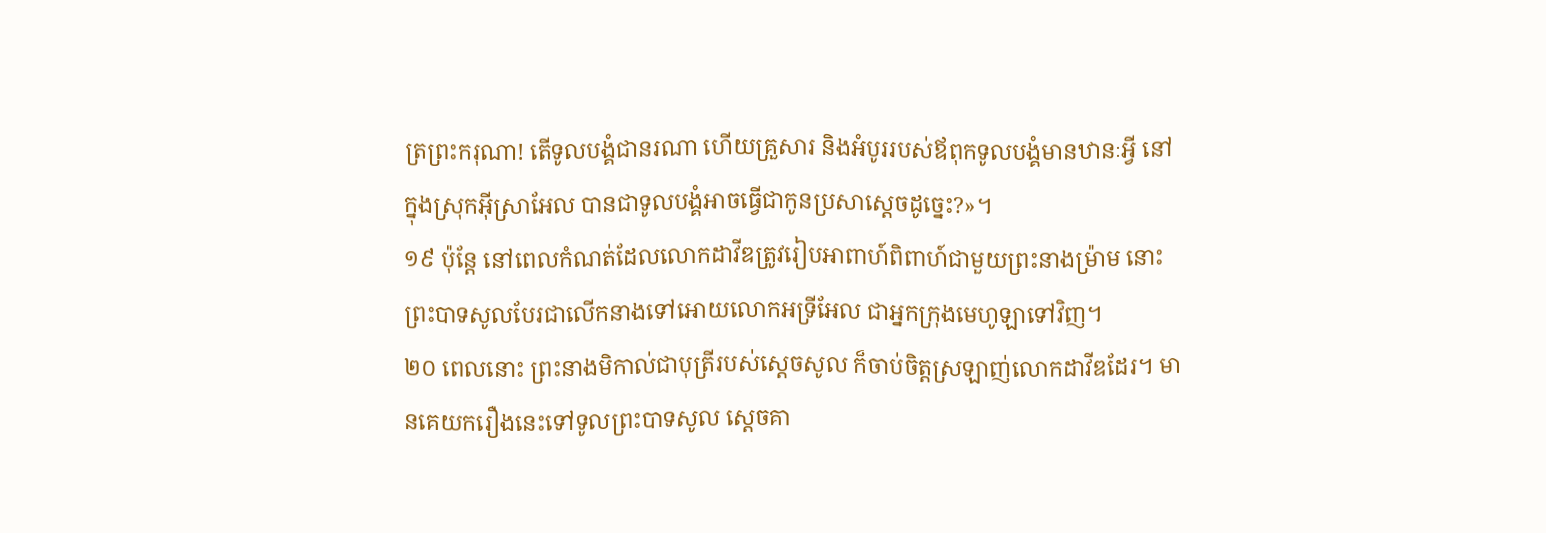ត្រព្រះករុណា! តើទូលបង្គំជានរណា ហើយគ្រួសារ និងអំបូររបស់ឪពុកទូលបង្គំមានឋានៈអ្វី នៅក្នុងស្រុកអ៊ីស្រាអែល បានជាទូលបង្គំអាចធ្វើជាកូនប្រសាស្ដេចដូច្នេះ?»។
១៩ ប៉ុន្តែ នៅពេលកំណត់ដែលលោកដាវីឌត្រូវរៀបអាពាហ៍ពិពាហ៍ជាមួយព្រះនាងម៉្រាម នោះព្រះបាទសូលបែរជាលើកនាងទៅអោយលោកអទ្រីអែល ជាអ្នកក្រុងមេហូឡាទៅវិញ។
២០ ពេលនោះ ព្រះនាងមិកាល់ជាបុត្រីរបស់ស្ដេចសូល ក៏ចាប់ចិត្តស្រឡាញ់លោកដាវីឌដែរ។ មានគេយករឿងនេះទៅទូលព្រះបាទសូល ស្ដេចគា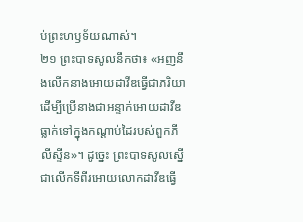ប់ព្រះហឫទ័យណាស់។
២១ ព្រះបាទសូលនឹកថា៖ «អញនឹងលើកនាងអោយដាវីឌធ្វើជាភរិយា ដើម្បីប្រើនាងជាអន្ទាក់អោយដាវីឌធ្លាក់ទៅក្នុងកណ្ដាប់ដៃរបស់ពួកភីលីស្ទីន»។ ដូច្នេះ ព្រះបាទសូលស្នើជាលើកទីពីរអោយលោកដាវីឌធ្វើ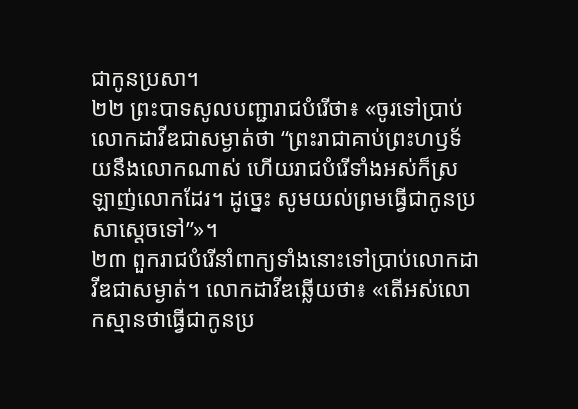ជាកូនប្រសា។
២២ ព្រះបាទសូលបញ្ជារាជបំរើថា៖ «ចូរទៅប្រាប់លោកដាវីឌជាសម្ងាត់ថា “ព្រះរាជាគាប់ព្រះហឫទ័យនឹងលោកណាស់ ហើយរាជបំរើទាំងអស់ក៏ស្រឡាញ់លោកដែរ។ ដូច្នេះ សូមយល់ព្រមធ្វើជាកូនប្រសាស្ដេចទៅ”»។
២៣ ពួករាជបំរើនាំពាក្យទាំងនោះទៅប្រាប់លោកដាវីឌជាសម្ងាត់។ លោកដាវីឌឆ្លើយថា៖ «តើអស់លោកស្មានថាធ្វើជាកូនប្រ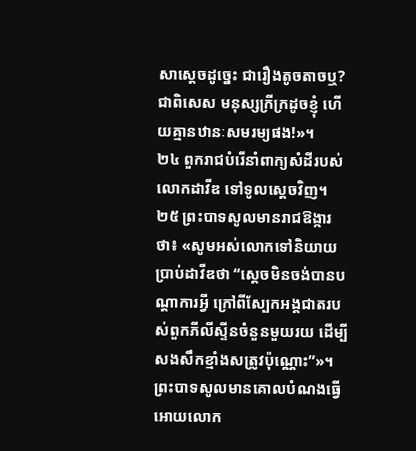សាស្ដេចដូច្នេះ ជារឿងតូចតាចឬ? ជាពិសេស មនុស្សក្រីក្រដូចខ្ញុំ ហើយគ្មានឋានៈសមរម្យផង!»។
២៤ ពួករាជបំរើនាំពាក្យសំដីរបស់លោកដាវីឌ ទៅទូលស្ដេចវិញ។
២៥ ព្រះបាទសូលមានរាជឱង្ការថា៖ «សូមអស់លោកទៅនិយាយប្រាប់ដាវីឌថា “ស្ដេចមិនចង់បានបណ្ដាការអ្វី ក្រៅពីស្បែកអង្គជាតរបស់ពួកភីលីស្ទីនចំនួនមួយរយ ដើម្បីសងសឹកខ្មាំងសត្រូវប៉ុណ្ណោះ”»។ ព្រះបាទសូលមានគោលបំណងធ្វើអោយលោក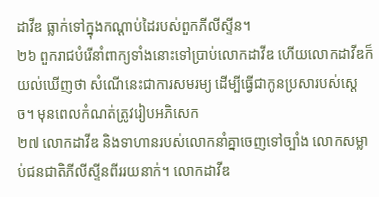ដាវីឌ ធ្លាក់ទៅក្នុងកណ្ដាប់ដៃរបស់ពួកភីលីស្ទីន។
២៦ ពួករាជបំរើនាំពាក្យទាំងនោះទៅប្រាប់លោកដាវីឌ ហើយលោកដាវីឌក៏យល់ឃើញថា សំណើនេះជាការសមរម្យ ដើម្បីធ្វើជាកូនប្រសារបស់ស្ដេច។ មុនពេលកំណត់ត្រូវរៀបអភិសេក
២៧ លោកដាវីឌ និងទាហានរបស់លោកនាំគ្នាចេញទៅច្បាំង លោកសម្លាប់ជនជាតិភីលីស្ទីនពីររយនាក់។ លោកដាវីឌ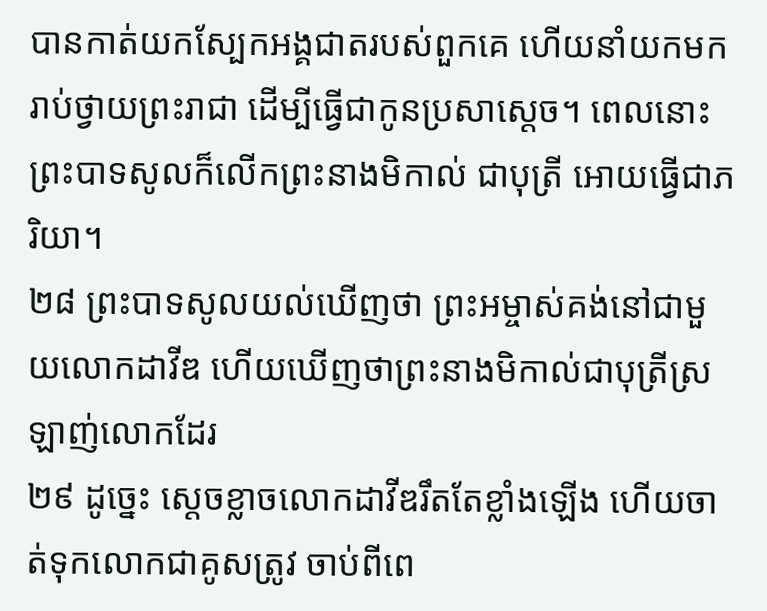បានកាត់យកស្បែកអង្គជាតរបស់ពួកគេ ហើយនាំយកមករាប់ថ្វាយព្រះរាជា ដើម្បីធ្វើជាកូនប្រសាស្ដេច។ ពេលនោះ ព្រះបាទសូលក៏លើកព្រះនាងមិកាល់ ជាបុត្រី អោយធ្វើជាភរិយា។
២៨ ព្រះបាទសូលយល់ឃើញថា ព្រះអម្ចាស់គង់នៅជាមួយលោកដាវីឌ ហើយឃើញថាព្រះនាងមិកាល់ជាបុត្រីស្រឡាញ់លោកដែរ
២៩ ដូច្នេះ ស្ដេចខ្លាចលោកដាវីឌរឹតតែខ្លាំងឡើង ហើយចាត់ទុកលោកជាគូសត្រូវ ចាប់ពីពេ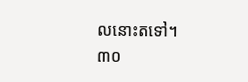លនោះតទៅ។
៣០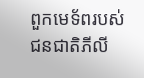ពួកមេទ័ពរបស់ជនជាតិភីលី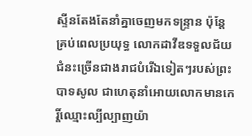ស្ទីនតែងតែនាំគ្នាចេញមកទន្ទ្រាន ប៉ុន្តែ គ្រប់ពេលប្រយុទ្ធ លោកដាវីឌទទួលជ័យជំនះច្រើនជាងរាជបំរើឯទៀតៗរបស់ព្រះបាទសូល ជាហេតុនាំអោយលោកមានកេរ្តិ៍ឈ្មោះល្បីល្បាញយ៉ា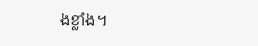ងខ្លាំង។